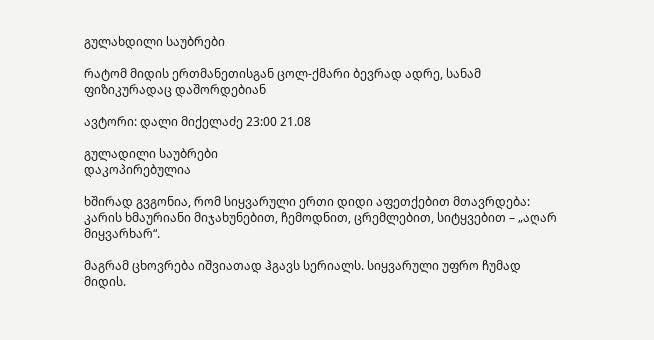გულახდილი საუბრები

რატომ მიდის ერთმანეთისგან ცოლ-ქმარი ბევრად ადრე, სანამ ფიზიკურადაც დაშორდებიან

ავტორი: დალი მიქელაძე 23:00 21.08

გულადილი საუბრები
დაკოპირებულია

ხშირად გვგონია, რომ სიყვარული ერთი დიდი აფეთქებით მთავრდება: კარის ხმაურიანი მიჯახუნებით, ჩემოდნით, ცრემლებით, სიტყვებით – „აღარ მიყვარხარ“.

მაგრამ ცხოვრება იშვიათად ჰგავს სერიალს. სიყვარული უფრო ჩუმად მიდის.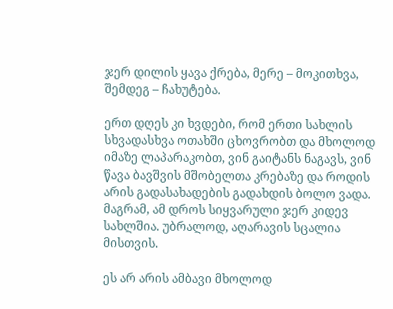ჯერ დილის ყავა ქრება, მერე – მოკითხვა, შემდეგ – ჩახუტება.

ერთ დღეს კი ხვდები, რომ ერთი სახლის სხვადასხვა ოთახში ცხოვრობთ და მხოლოდ იმაზე ლაპარაკობთ, ვინ გაიტანს ნაგავს, ვინ წავა ბავშვის მშობელთა კრებაზე და როდის არის გადასახადების გადახდის ბოლო ვადა. მაგრამ, ამ დროს სიყვარული ჯერ კიდევ სახლშია. უბრალოდ, აღარავის სცალია მისთვის.

ეს არ არის ამბავი მხოლოდ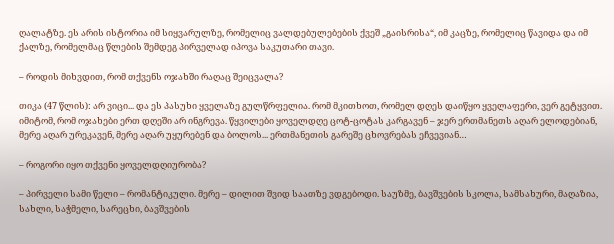ღალატზე. ეს არის ისტორია იმ სიყვარულზე, რომელიც ვალდებულებების ქვეშ „გაისრისა“, იმ კაცზე, რომელიც წავიდა და იმ ქალზე, რომელმაც წლების შემდეგ პირველად იპოვა საკუთარი თავი.

– როდის მიხვდით, რომ თქვენს ოჯახში რაღაც შეიცვალა?

თიკა (47 წლის): არ ვიცი... და ეს პასუხი ყველაზე გულწრფელია. რომ მკითხოთ, რომელ დღეს დაიწყო ყველაფერი, ვერ გეტყვით. იმიტომ, რომ ოჯახები ერთ დღეში არ ინგრევა. წყვილები ყოველდღე ცოტ-ცოტას კარგავენ – ჯერ ერთმანეთს აღარ ელოდებიან, მერე აღარ ურეკავენ, მერე აღარ უყურებენ და ბოლოს... ერთმანეთის გარეშე ცხოვრებას ეჩვევიან…

– როგორი იყო თქვენი ყოველდღიურობა?

– პირველი სამი წელი – რომანტიკული. მერე – დილით შვიდ საათზე ვდგებოდი. საუზმე, ბავშვების სკოლა, სამსახური, მაღაზია, სახლი, საჭმელი, სარეცხი, ბავშვების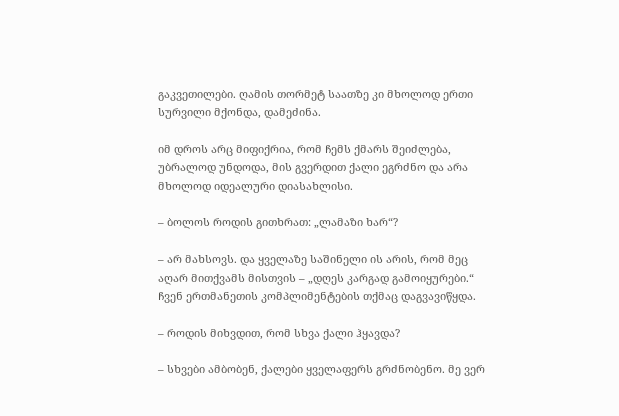გაკვეთილები. ღამის თორმეტ საათზე კი მხოლოდ ერთი სურვილი მქონდა, დამეძინა.

იმ დროს არც მიფიქრია, რომ ჩემს ქმარს შეიძლება, უბრალოდ უნდოდა, მის გვერდით ქალი ეგრძნო და არა მხოლოდ იდეალური დიასახლისი.

– ბოლოს როდის გითხრათ: „ლამაზი ხარ“?

– არ მახსოვს. და ყველაზე საშინელი ის არის, რომ მეც აღარ მითქვამს მისთვის – „დღეს კარგად გამოიყურები.“ ჩვენ ერთმანეთის კომპლიმენტების თქმაც დაგვავიწყდა.

– როდის მიხვდით, რომ სხვა ქალი ჰყავდა?

– სხვები ამბობენ, ქალები ყველაფერს გრძნობენო. მე ვერ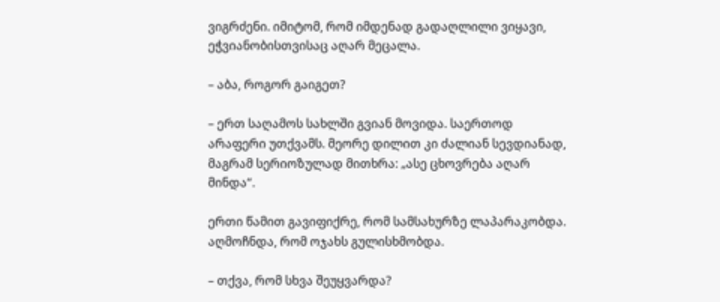ვიგრძენი. იმიტომ, რომ იმდენად გადაღლილი ვიყავი, ეჭვიანობისთვისაც აღარ მეცალა.

– აბა, როგორ გაიგეთ?

– ერთ საღამოს სახლში გვიან მოვიდა. საერთოდ არაფერი უთქვამს. მეორე დილით კი ძალიან სევდიანად, მაგრამ სერიოზულად მითხრა: „ასე ცხოვრება აღარ მინდა“.

ერთი წამით გავიფიქრე, რომ სამსახურზე ლაპარაკობდა. აღმოჩნდა, რომ ოჯახს გულისხმობდა.

– თქვა, რომ სხვა შეუყვარდა?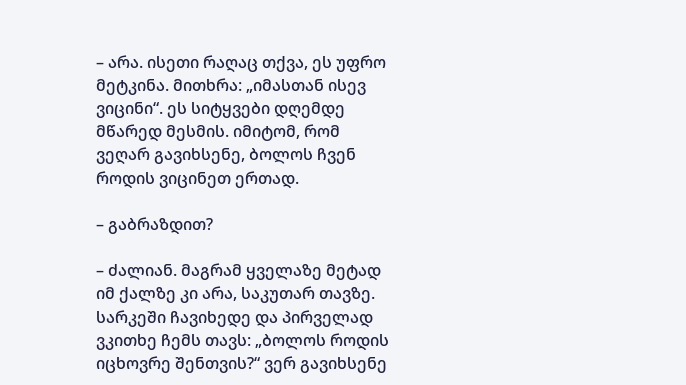– არა. ისეთი რაღაც თქვა, ეს უფრო მეტკინა. მითხრა: „იმასთან ისევ ვიცინი“. ეს სიტყვები დღემდე მწარედ მესმის. იმიტომ, რომ ვეღარ გავიხსენე, ბოლოს ჩვენ როდის ვიცინეთ ერთად.

– გაბრაზდით?

– ძალიან. მაგრამ ყველაზე მეტად იმ ქალზე კი არა, საკუთარ თავზე. სარკეში ჩავიხედე და პირველად ვკითხე ჩემს თავს: „ბოლოს როდის იცხოვრე შენთვის?“ ვერ გავიხსენე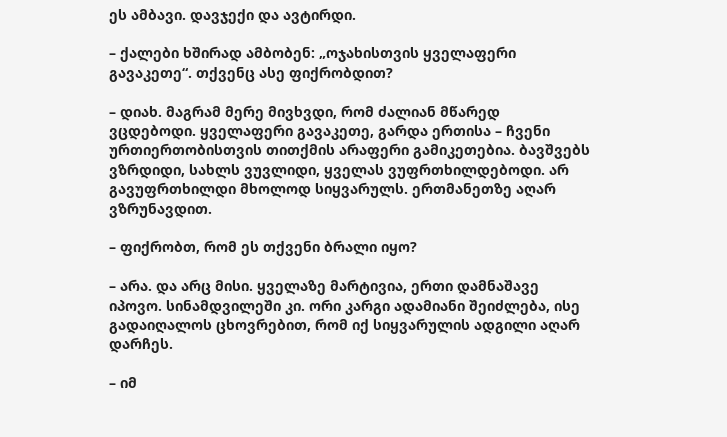ეს ამბავი. დავჯექი და ავტირდი.

– ქალები ხშირად ამბობენ: „ოჯახისთვის ყველაფერი გავაკეთე“. თქვენც ასე ფიქრობდით?

– დიახ. მაგრამ მერე მივხვდი, რომ ძალიან მწარედ ვცდებოდი. ყველაფერი გავაკეთე, გარდა ერთისა – ჩვენი ურთიერთობისთვის თითქმის არაფერი გამიკეთებია. ბავშვებს ვზრდიდი, სახლს ვუვლიდი, ყველას ვუფრთხილდებოდი. არ გავუფრთხილდი მხოლოდ სიყვარულს. ერთმანეთზე აღარ ვზრუნავდით.

– ფიქრობთ, რომ ეს თქვენი ბრალი იყო?

– არა. და არც მისი. ყველაზე მარტივია, ერთი დამნაშავე იპოვო. სინამდვილეში კი. ორი კარგი ადამიანი შეიძლება, ისე გადაიღალოს ცხოვრებით, რომ იქ სიყვარულის ადგილი აღარ დარჩეს.

– იმ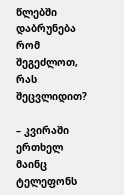წლებში დაბრუნება რომ შეგეძლოთ, რას შეცვლიდით?

– კვირაში ერთხელ მაინც ტელეფონს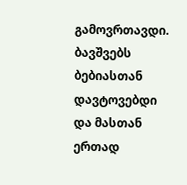გამოვრთავდი. ბავშვებს ბებიასთან დავტოვებდი და მასთან ერთად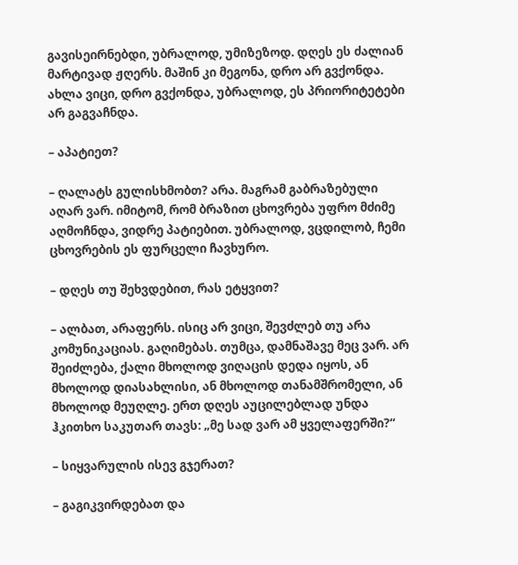გავისეირნებდი, უბრალოდ, უმიზეზოდ. დღეს ეს ძალიან მარტივად ჟღერს. მაშინ კი მეგონა, დრო არ გვქონდა. ახლა ვიცი, დრო გვქონდა, უბრალოდ, ეს პრიორიტეტები არ გაგვაჩნდა.

– აპატიეთ?

– ღალატს გულისხმობთ? არა. მაგრამ გაბრაზებული აღარ ვარ. იმიტომ, რომ ბრაზით ცხოვრება უფრო მძიმე აღმოჩნდა, ვიდრე პატიებით. უბრალოდ, ვცდილობ, ჩემი ცხოვრების ეს ფურცელი ჩავხურო.

– დღეს თუ შეხვდებით, რას ეტყვით?

– ალბათ, არაფერს. ისიც არ ვიცი, შევძლებ თუ არა კომუნიკაციას. გაღიმებას. თუმცა, დამნაშავე მეც ვარ. არ შეიძლება, ქალი მხოლოდ ვიღაცის დედა იყოს, ან მხოლოდ დიასახლისი, ან მხოლოდ თანამშრომელი, ან მხოლოდ მეუღლე. ერთ დღეს აუცილებლად უნდა ჰკითხო საკუთარ თავს: „მე სად ვარ ამ ყველაფერში?“

– სიყვარულის ისევ გჯერათ?

– გაგიკვირდებათ და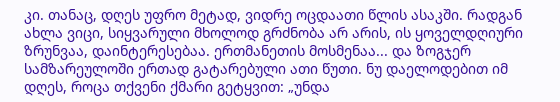კი. თანაც, დღეს უფრო მეტად, ვიდრე ოცდაათი წლის ასაკში. რადგან ახლა ვიცი, სიყვარული მხოლოდ გრძნობა არ არის, ის ყოველდღიური ზრუნვაა, დაინტერესებაა. ერთმანეთის მოსმენაა... და ზოგჯერ სამზარეულოში ერთად გატარებული ათი წუთი. ნუ დაელოდებით იმ დღეს, როცა თქვენი ქმარი გეტყვით: „უნდა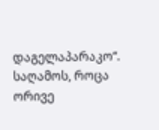დაგელაპარაკო“. საღამოს, როცა ორივე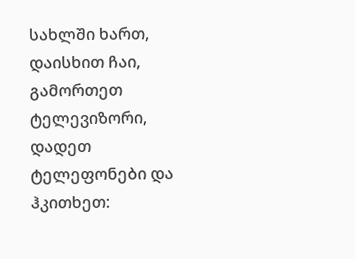სახლში ხართ, დაისხით ჩაი, გამორთეთ ტელევიზორი, დადეთ ტელეფონები და ჰკითხეთ: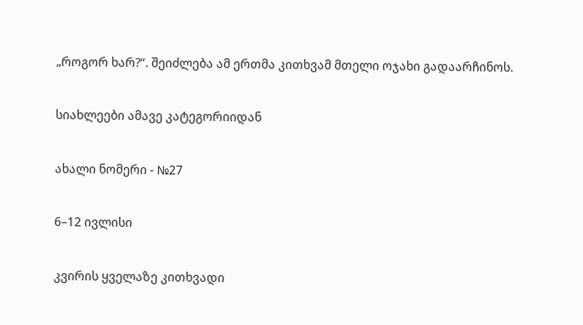„როგორ ხარ?“. შეიძლება ამ ერთმა კითხვამ მთელი ოჯახი გადაარჩინოს.

სიახლეები ამავე კატეგორიიდან

ახალი ნომერი - №27

6–12 ივლისი

კვირის ყველაზე კითხვადი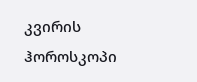კვირის ჰოროსკოპი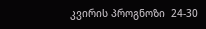კვირის პროგნოზი  24-30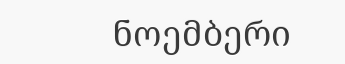ნოემბერი